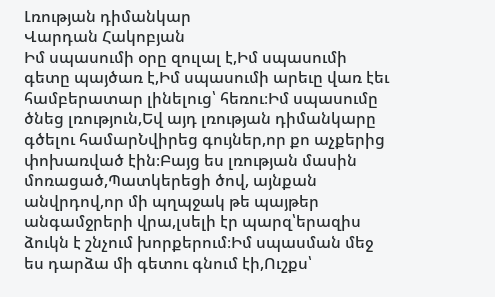Լռության դիմանկար
Վարդան Հակոբյան
Իմ սպասումի օրը զուլալ է,Իմ սպասումի գետը պայծառ է,Իմ սպասումի արեւը վառ էեւ համբերատար լինելուց՝ հեռու։Իմ սպասումը ծնեց լռություն,Եվ այդ լռության դիմանկարը գծելու համարՆվիրեց գույներ,որ քո աչքերից փոխառված էին։Բայց ես լռության մասին մոռացած,Պատկերեցի ծով, այնքան անվրդով,որ մի պղպջակ թե պայթեր անգամջրերի վրա,լսելի էր պարզ՝երազիս ձուկն է շնչում խորքերում։Իմ սպասման մեջ ես դարձա մի գետու գնում էի,Ուշքս՝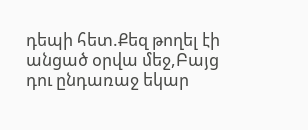դեպի հետ.Քեզ թողել էի անցած օրվա մեջ,Բայց դու ընդառաջ եկար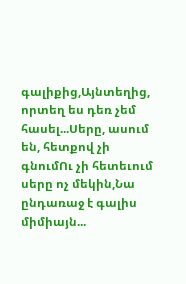գալիքից,Այնտեղից, որտեղ ես դեռ չեմ հասել...Սերը, ասում են, հետքով չի գնումՈւ չի հետեւում սերը ոչ մեկին,Նա ընդառաջ է գալիս միմիայն...